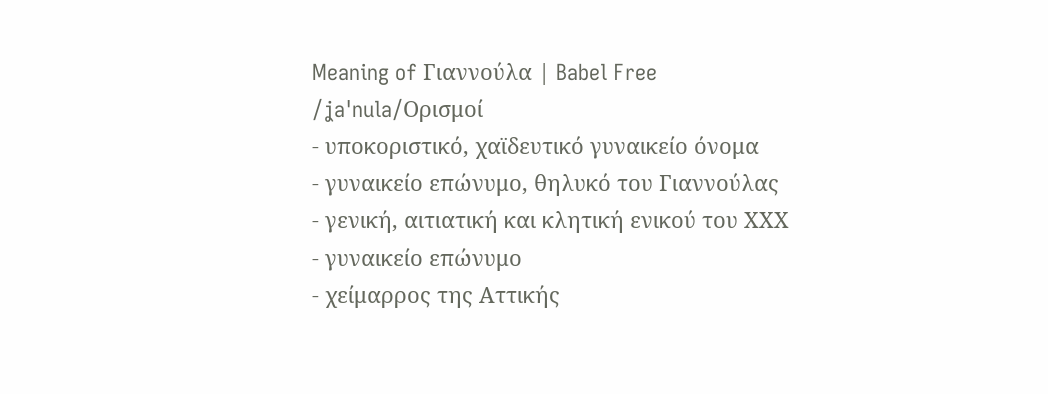Meaning of Γιαννούλα | Babel Free
/ʝaˈnula/Ορισμοί
- υποκοριστικό, χαϊδευτικό γυναικείο όνομα
- γυναικείο επώνυμο, θηλυκό του Γιαννούλας
- γενική, αιτιατική και κλητική ενικού του ΧΧΧ
- γυναικείο επώνυμο
- χείμαρρος της Αττικής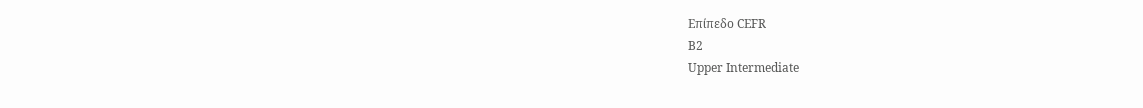Επίπεδο CEFR
B2
Upper Intermediate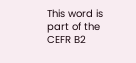This word is part of the CEFR B2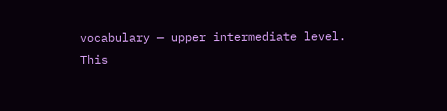vocabulary — upper intermediate level.
This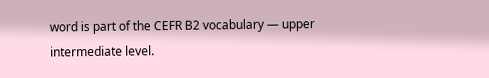word is part of the CEFR B2 vocabulary — upper intermediate level.